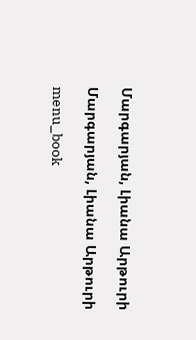Մարգարյան, Լիանա Արթուրի

Մարգարյան, Լիանա Արթուրի

menu_book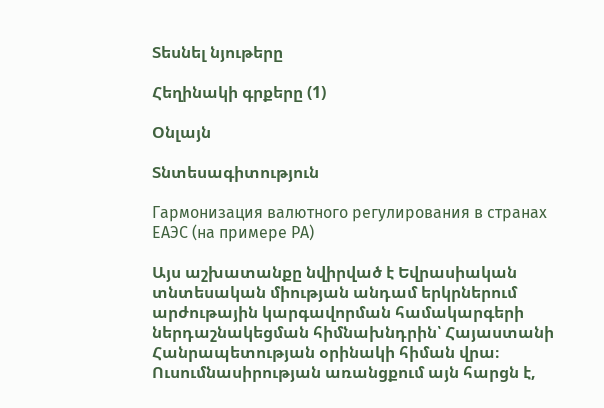Տեսնել նյութերը

Հեղինակի գրքերը (1)

Օնլայն

Տնտեսագիտություն

Гармонизация валютного регулирования в странах ЕАЭС (на примере РА)

Այս աշխատանքը նվիրված է Եվրասիական տնտեսական միության անդամ երկրներում արժութային կարգավորման համակարգերի ներդաշնակեցման հիմնախնդրին՝ Հայաստանի Հանրապետության օրինակի հիման վրա։ Ուսումնասիրության առանցքում այն հարցն է,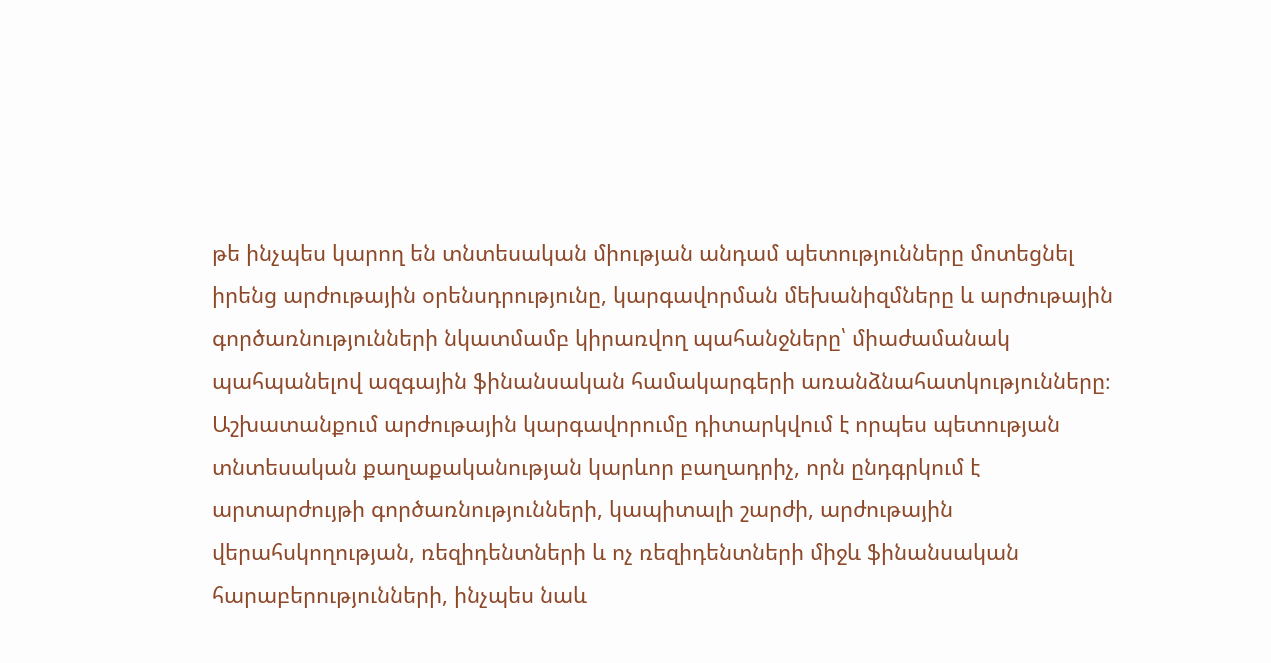թե ինչպես կարող են տնտեսական միության անդամ պետությունները մոտեցնել իրենց արժութային օրենսդրությունը, կարգավորման մեխանիզմները և արժութային գործառնությունների նկատմամբ կիրառվող պահանջները՝ միաժամանակ պահպանելով ազգային ֆինանսական համակարգերի առանձնահատկությունները։ Աշխատանքում արժութային կարգավորումը դիտարկվում է որպես պետության տնտեսական քաղաքականության կարևոր բաղադրիչ, որն ընդգրկում է արտարժույթի գործառնությունների, կապիտալի շարժի, արժութային վերահսկողության, ռեզիդենտների և ոչ ռեզիդենտների միջև ֆինանսական հարաբերությունների, ինչպես նաև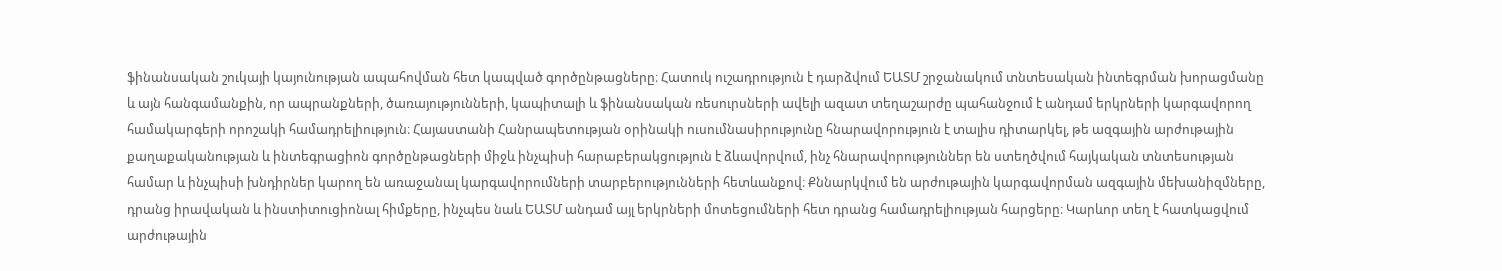ֆինանսական շուկայի կայունության ապահովման հետ կապված գործընթացները։ Հատուկ ուշադրություն է դարձվում ԵԱՏՄ շրջանակում տնտեսական ինտեգրման խորացմանը և այն հանգամանքին, որ ապրանքների, ծառայությունների, կապիտալի և ֆինանսական ռեսուրսների ավելի ազատ տեղաշարժը պահանջում է անդամ երկրների կարգավորող համակարգերի որոշակի համադրելիություն։ Հայաստանի Հանրապետության օրինակի ուսումնասիրությունը հնարավորություն է տալիս դիտարկել, թե ազգային արժութային քաղաքականության և ինտեգրացիոն գործընթացների միջև ինչպիսի հարաբերակցություն է ձևավորվում, ինչ հնարավորություններ են ստեղծվում հայկական տնտեսության համար և ինչպիսի խնդիրներ կարող են առաջանալ կարգավորումների տարբերությունների հետևանքով։ Քննարկվում են արժութային կարգավորման ազգային մեխանիզմները, դրանց իրավական և ինստիտուցիոնալ հիմքերը, ինչպես նաև ԵԱՏՄ անդամ այլ երկրների մոտեցումների հետ դրանց համադրելիության հարցերը։ Կարևոր տեղ է հատկացվում արժութային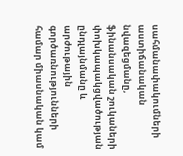սահմանափակումների աստիճանական նվազեցմանը, ֆինանսական շուկաների փոխկապակցվածության ընդլայնմանը և արժութային գործառնությունների համար միասնական կամ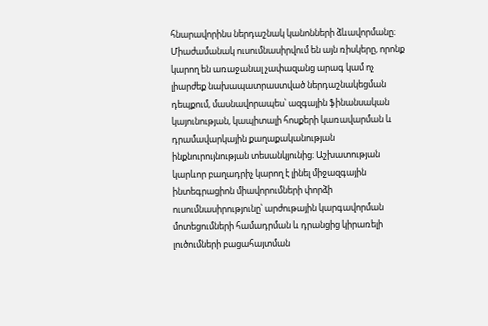հնարավորինս ներդաշնակ կանոնների ձևավորմանը։ Միաժամանակ ուսումնասիրվում են այն ռիսկերը, որոնք կարող են առաջանալ չափազանց արագ կամ ոչ լիարժեք նախապատրաստված ներդաշնակեցման դեպքում, մասնավորապես՝ ազգային ֆինանսական կայունության, կապիտալի հոսքերի կառավարման և դրամավարկային քաղաքականության ինքնուրույնության տեսանկյունից։ Աշխատության կարևոր բաղադրիչ կարող է լինել միջազգային ինտեգրացիոն միավորումների փորձի ուսումնասիրությունը՝ արժութային կարգավորման մոտեցումների համադրման և դրանցից կիրառելի լուծումների բացահայտման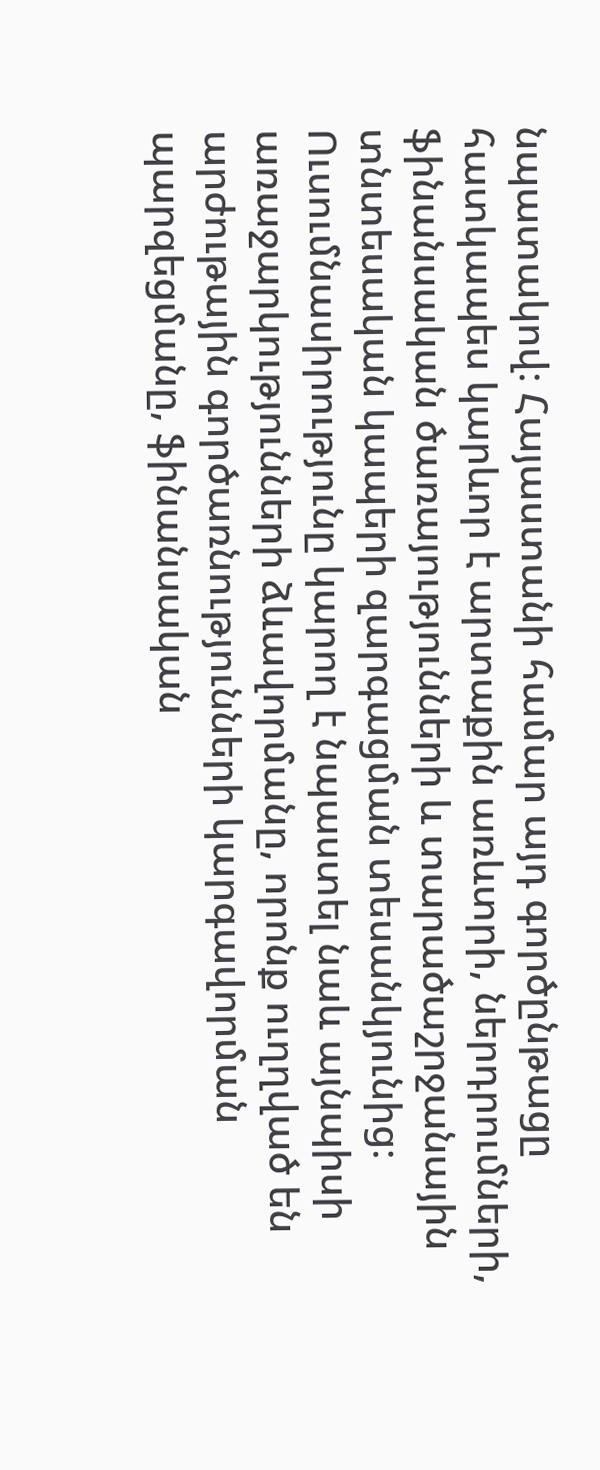նպատակով։ Հայաստանի համար այդ գործընթացը հատկապես կարևոր է արտաքին առևտրի, ներդրումների, ֆինանսական ծառայությունների և տարածաշրջանային տնտեսական կապերի զարգացման տեսանկյունից։ Ուսումնասիրությունը կարող է նպաստել նաև այնպիսի առաջարկությունների ձևավորմանը, որոնք ուղղված են արժութային գործառնությունների կարգավորման պարզեցմանը, ֆինանսական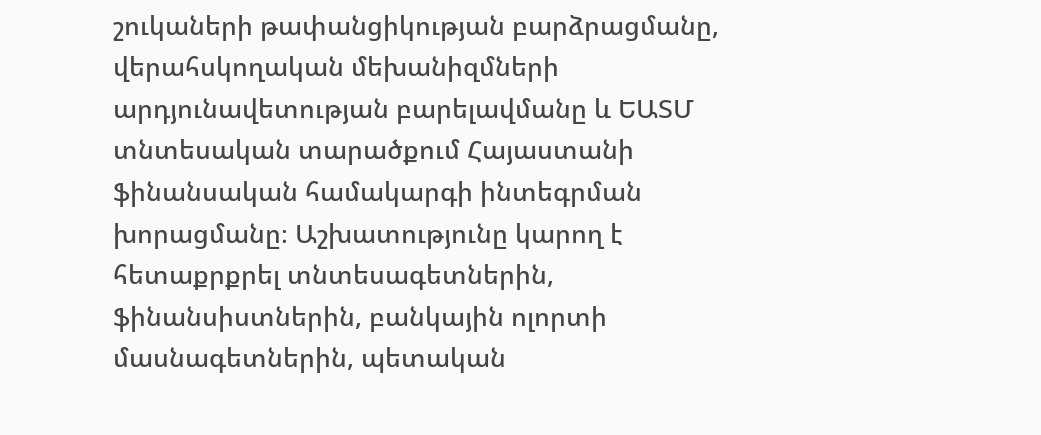շուկաների թափանցիկության բարձրացմանը, վերահսկողական մեխանիզմների արդյունավետության բարելավմանը և ԵԱՏՄ տնտեսական տարածքում Հայաստանի ֆինանսական համակարգի ինտեգրման խորացմանը։ Աշխատությունը կարող է հետաքրքրել տնտեսագետներին, ֆինանսիստներին, բանկային ոլորտի մասնագետներին, պետական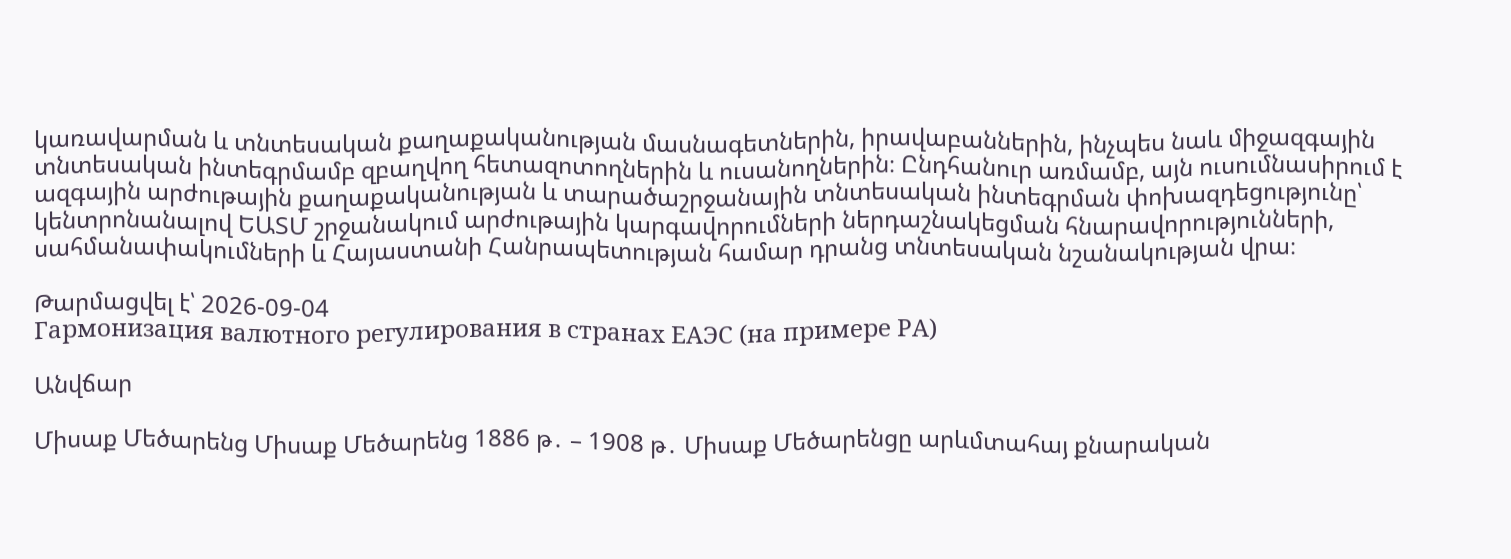կառավարման և տնտեսական քաղաքականության մասնագետներին, իրավաբաններին, ինչպես նաև միջազգային տնտեսական ինտեգրմամբ զբաղվող հետազոտողներին և ուսանողներին։ Ընդհանուր առմամբ, այն ուսումնասիրում է ազգային արժութային քաղաքականության և տարածաշրջանային տնտեսական ինտեգրման փոխազդեցությունը՝ կենտրոնանալով ԵԱՏՄ շրջանակում արժութային կարգավորումների ներդաշնակեցման հնարավորությունների, սահմանափակումների և Հայաստանի Հանրապետության համար դրանց տնտեսական նշանակության վրա։

Թարմացվել է՝ 2026-09-04
Гармонизация валютного регулирования в странах ЕАЭС (на примере РА)

Անվճար

Միսաք Մեծարենց Միսաք Մեծարենց 1886 թ․ – 1908 թ․ Միսաք Մեծարենցը արևմտահայ քնարական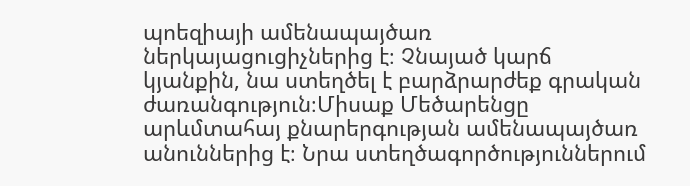պոեզիայի ամենապայծառ ներկայացուցիչներից է։ Չնայած կարճ կյանքին, նա ստեղծել է բարձրարժեք գրական ժառանգություն։Միսաք Մեծարենցը արևմտահայ քնարերգության ամենապայծառ անուններից է։ Նրա ստեղծագործություններում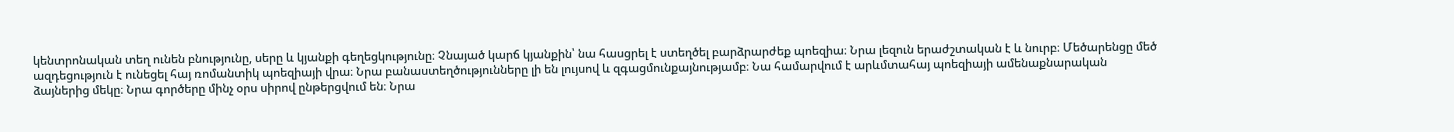կենտրոնական տեղ ունեն բնությունը, սերը և կյանքի գեղեցկությունը։ Չնայած կարճ կյանքին՝ նա հասցրել է ստեղծել բարձրարժեք պոեզիա։ Նրա լեզուն երաժշտական է և նուրբ։ Մեծարենցը մեծ ազդեցություն է ունեցել հայ ռոմանտիկ պոեզիայի վրա։ Նրա բանաստեղծությունները լի են լույսով և զգացմունքայնությամբ։ Նա համարվում է արևմտահայ պոեզիայի ամենաքնարական ձայներից մեկը։ Նրա գործերը մինչ օրս սիրով ընթերցվում են։ Նրա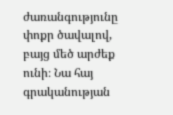ժառանգությունը փոքր ծավալով, բայց մեծ արժեք ունի։ Նա հայ գրականության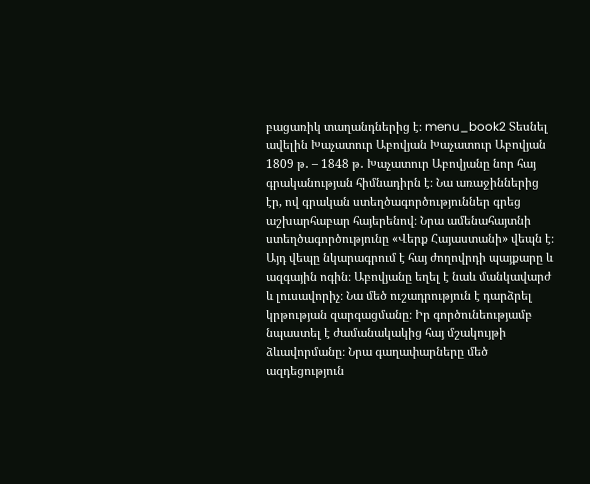բացառիկ տաղանդներից է։ menu_book2 Տեսնել ավելին Խաչատուր Աբովյան Խաչատուր Աբովյան 1809 թ․ – 1848 թ․ Խաչատուր Աբովյանը նոր հայ գրականության հիմնադիրն է։ Նա առաջիններից էր, ով գրական ստեղծագործություններ գրեց աշխարհաբար հայերենով։ Նրա ամենահայտնի ստեղծագործությունը «Վերք Հայաստանի» վեպն է։ Այդ վեպը նկարագրում է հայ ժողովրդի պայքարը և ազգային ոգին։ Աբովյանը եղել է նաև մանկավարժ և լուսավորիչ։ Նա մեծ ուշադրություն է դարձրել կրթության զարգացմանը։ Իր գործունեությամբ նպաստել է ժամանակակից հայ մշակույթի ձևավորմանը։ Նրա գաղափարները մեծ ազդեցություն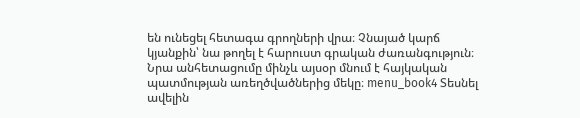են ունեցել հետագա գրողների վրա։ Չնայած կարճ կյանքին՝ նա թողել է հարուստ գրական ժառանգություն։ Նրա անհետացումը մինչև այսօր մնում է հայկական պատմության առեղծվածներից մեկը։ menu_book4 Տեսնել ավելին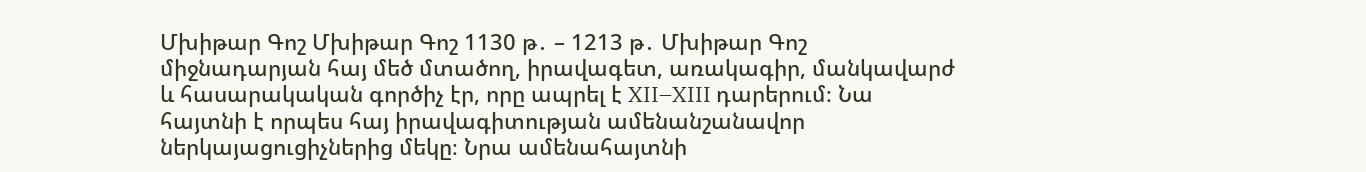Մխիթար Գոշ Մխիթար Գոշ 1130 թ․ – 1213 թ․ Մխիթար Գոշ միջնադարյան հայ մեծ մտածող, իրավագետ, առակագիր, մանկավարժ և հասարակական գործիչ էր, որը ապրել է XII–XIII դարերում։ Նա հայտնի է որպես հայ իրավագիտության ամենանշանավոր ներկայացուցիչներից մեկը։ Նրա ամենահայտնի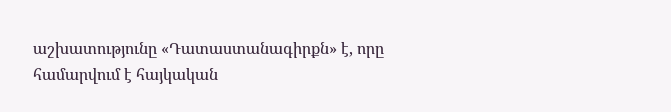աշխատությունը «Դատաստանագիրքն» է, որը համարվում է հայկական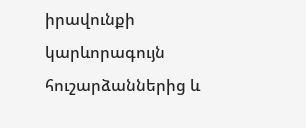իրավունքի կարևորագույն հուշարձաններից և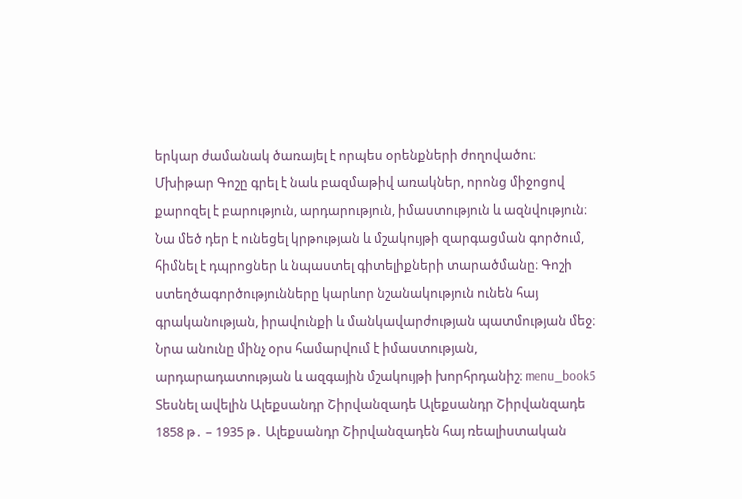երկար ժամանակ ծառայել է որպես օրենքների ժողովածու։ Մխիթար Գոշը գրել է նաև բազմաթիվ առակներ, որոնց միջոցով քարոզել է բարություն, արդարություն, իմաստություն և ազնվություն։ Նա մեծ դեր է ունեցել կրթության և մշակույթի զարգացման գործում, հիմնել է դպրոցներ և նպաստել գիտելիքների տարածմանը։ Գոշի ստեղծագործությունները կարևոր նշանակություն ունեն հայ գրականության, իրավունքի և մանկավարժության պատմության մեջ։ Նրա անունը մինչ օրս համարվում է իմաստության, արդարադատության և ազգային մշակույթի խորհրդանիշ։ menu_book5 Տեսնել ավելին Ալեքսանդր Շիրվանզադե Ալեքսանդր Շիրվանզադե 1858 թ․ – 1935 թ․ Ալեքսանդր Շիրվանզադեն հայ ռեալիստական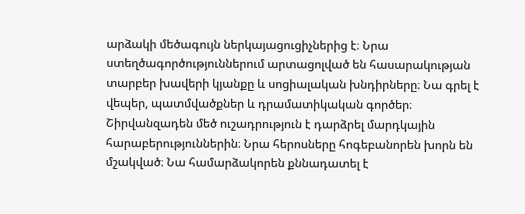արձակի մեծագույն ներկայացուցիչներից է։ Նրա ստեղծագործություններում արտացոլված են հասարակության տարբեր խավերի կյանքը և սոցիալական խնդիրները։ Նա գրել է վեպեր, պատմվածքներ և դրամատիկական գործեր։ Շիրվանզադեն մեծ ուշադրություն է դարձրել մարդկային հարաբերություններին։ Նրա հերոսները հոգեբանորեն խորն են մշակված։ Նա համարձակորեն քննադատել է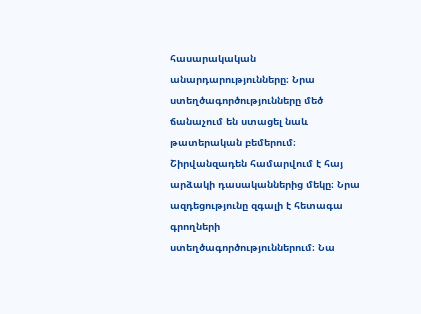հասարակական անարդարությունները։ Նրա ստեղծագործությունները մեծ ճանաչում են ստացել նաև թատերական բեմերում։ Շիրվանզադեն համարվում է հայ արձակի դասականներից մեկը։ Նրա ազդեցությունը զգալի է հետագա գրողների ստեղծագործություններում։ Նա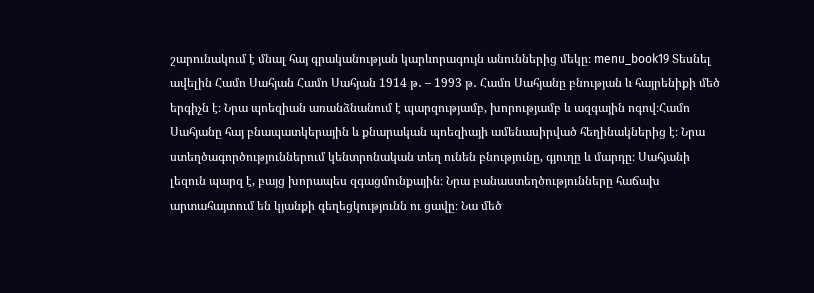շարունակում է մնալ հայ գրականության կարևորագույն անուններից մեկը։ menu_book19 Տեսնել ավելին Համո Սահյան Համո Սահյան 1914 թ․ – 1993 թ․ Համո Սահյանը բնության և հայրենիքի մեծ երգիչն է։ Նրա պոեզիան առանձնանում է պարզությամբ, խորությամբ և ազգային ոգով։Համո Սահյանը հայ բնապատկերային և քնարական պոեզիայի ամենասիրված հեղինակներից է։ Նրա ստեղծագործություններում կենտրոնական տեղ ունեն բնությունը, գյուղը և մարդը։ Սահյանի լեզուն պարզ է, բայց խորապես զգացմունքային։ Նրա բանաստեղծությունները հաճախ արտահայտում են կյանքի գեղեցկությունն ու ցավը։ Նա մեծ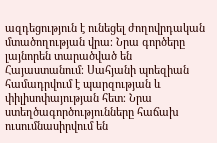ազդեցություն է ունեցել ժողովրդական մտածողության վրա։ Նրա գործերը լայնորեն տարածված են Հայաստանում։ Սահյանի պոեզիան համադրվում է պարզության և փիլիսոփայության հետ։ Նրա ստեղծագործությունները հաճախ ուսումնասիրվում են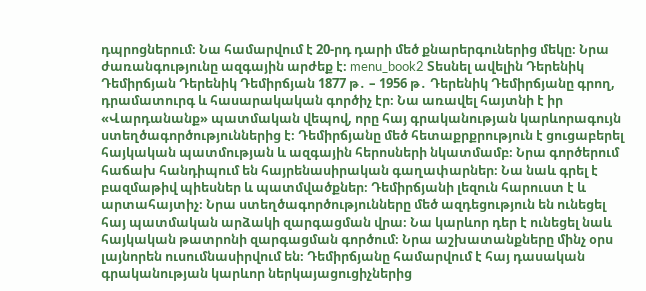դպրոցներում։ Նա համարվում է 20-րդ դարի մեծ քնարերգուներից մեկը։ Նրա ժառանգությունը ազգային արժեք է։ menu_book2 Տեսնել ավելին Դերենիկ Դեմիրճյան Դերենիկ Դեմիրճյան 1877 թ․ – 1956 թ․ Դերենիկ Դեմիրճյանը գրող, դրամատուրգ և հասարակական գործիչ էր։ Նա առավել հայտնի է իր «Վարդանանք» պատմական վեպով, որը հայ գրականության կարևորագույն ստեղծագործություններից է։ Դեմիրճյանը մեծ հետաքրքրություն է ցուցաբերել հայկական պատմության և ազգային հերոսների նկատմամբ։ Նրա գործերում հաճախ հանդիպում են հայրենասիրական գաղափարներ։ Նա նաև գրել է բազմաթիվ պիեսներ և պատմվածքներ։ Դեմիրճյանի լեզուն հարուստ է և արտահայտիչ։ Նրա ստեղծագործությունները մեծ ազդեցություն են ունեցել հայ պատմական արձակի զարգացման վրա։ Նա կարևոր դեր է ունեցել նաև հայկական թատրոնի զարգացման գործում։ Նրա աշխատանքները մինչ օրս լայնորեն ուսումնասիրվում են։ Դեմիրճյանը համարվում է հայ դասական գրականության կարևոր ներկայացուցիչներից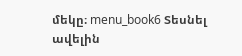մեկը։ menu_book6 Տեսնել ավելին